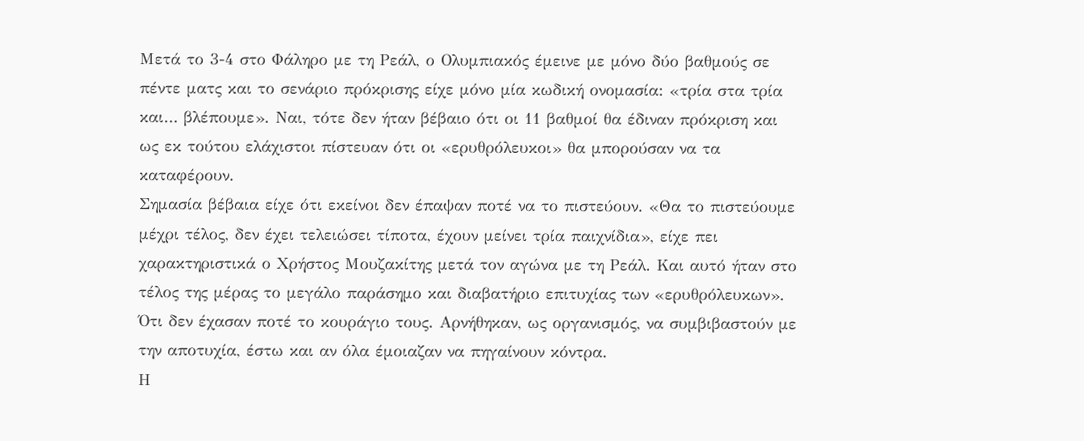Μετά το 3-4 στο Φάληρο με τη Ρεάλ, ο Ολυμπιακός έμεινε με μόνο δύο βαθμούς σε πέντε ματς και το σενάριο πρόκρισης είχε μόνο μία κωδική ονομασία: «τρία στα τρία και… βλέπουμε». Ναι, τότε δεν ήταν βέβαιο ότι οι 11 βαθμοί θα έδιναν πρόκριση και ως εκ τούτου ελάχιστοι πίστευαν ότι οι «ερυθρόλευκοι» θα μπορούσαν να τα καταφέρουν.
Σημασία βέβαια είχε ότι εκείνοι δεν έπαψαν ποτέ να το πιστεύουν. «Θα το πιστεύουμε μέχρι τέλος, δεν έχει τελειώσει τίποτα, έχουν μείνει τρία παιχνίδια», είχε πει χαρακτηριστικά ο Χρήστος Μουζακίτης μετά τον αγώνα με τη Ρεάλ. Και αυτό ήταν στο τέλος της μέρας το μεγάλο παράσημο και διαβατήριο επιτυχίας των «ερυθρόλευκων». Ότι δεν έχασαν ποτέ το κουράγιο τους. Αρνήθηκαν, ως οργανισμός, να συμβιβαστούν με την αποτυχία, έστω και αν όλα έμοιαζαν να πηγαίνουν κόντρα.
Η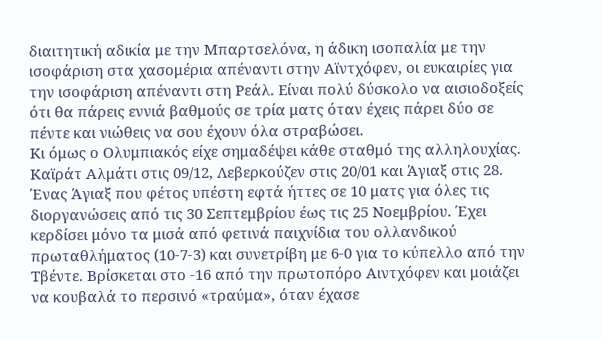διαιτητική αδικία με την Μπαρτσελόνα, η άδικη ισοπαλία με την ισοφάριση στα χασομέρια απέναντι στην Αϊντχόφεν, οι ευκαιρίες για την ισοφάριση απέναντι στη Ρεάλ. Είναι πολύ δύσκολο να αισιοδοξείς ότι θα πάρεις εννιά βαθμούς σε τρία ματς όταν έχεις πάρει δύο σε πέντε και νιώθεις να σου έχουν όλα στραβώσει.
Κι όμως ο Ολυμπιακός είχε σημαδέψει κάθε σταθμό της αλληλουχίας. Καϊράτ Αλμάτι στις 09/12, Λεβερκούζεν στις 20/01 και Άγιαξ στις 28.
Ένας Άγιαξ που φέτος υπέστη εφτά ήττες σε 10 ματς για όλες τις διοργανώσεις από τις 30 Σεπτεμβρίου έως τις 25 Νοεμβρίου. Έχει κερδίσει μόνο τα μισά από φετινά παιχνίδια του ολλανδικού πρωταθλήματος (10-7-3) και συνετρίβη με 6-0 για το κύπελλο από την Τβέντε. Βρίσκεται στο -16 από την πρωτοπόρο Αιντχόφεν και μοιάζει να κουβαλά το περσινό «τραύμα», όταν έχασε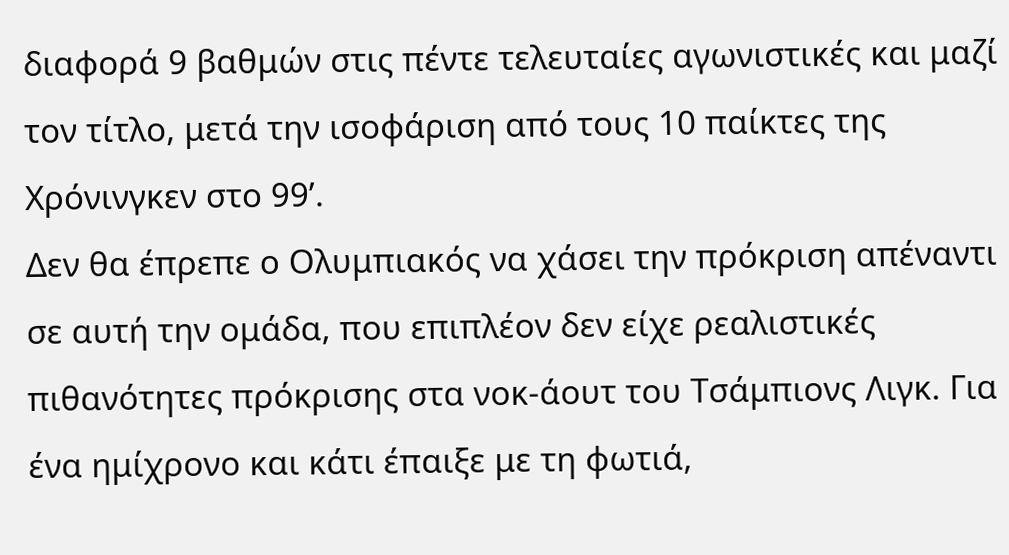διαφορά 9 βαθμών στις πέντε τελευταίες αγωνιστικές και μαζί τον τίτλο, μετά την ισοφάριση από τους 10 παίκτες της Χρόνινγκεν στο 99’.
Δεν θα έπρεπε ο Ολυμπιακός να χάσει την πρόκριση απέναντι σε αυτή την ομάδα, που επιπλέον δεν είχε ρεαλιστικές πιθανότητες πρόκρισης στα νοκ-άουτ του Τσάμπιονς Λιγκ. Για ένα ημίχρονο και κάτι έπαιξε με τη φωτιά,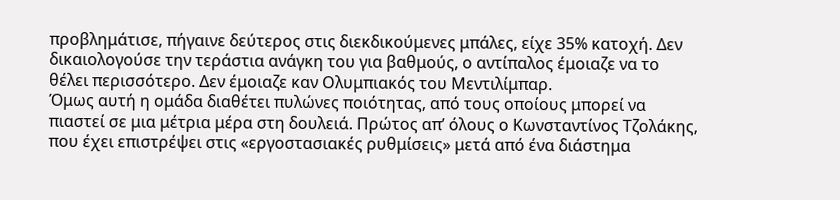προβλημάτισε, πήγαινε δεύτερος στις διεκδικούμενες μπάλες, είχε 35% κατοχή. Δεν δικαιολογούσε την τεράστια ανάγκη του για βαθμούς, ο αντίπαλος έμοιαζε να το θέλει περισσότερο. Δεν έμοιαζε καν Ολυμπιακός του Μεντιλίμπαρ.
Όμως αυτή η ομάδα διαθέτει πυλώνες ποιότητας, από τους οποίους μπορεί να πιαστεί σε μια μέτρια μέρα στη δουλειά. Πρώτος απ’ όλους ο Κωνσταντίνος Τζολάκης, που έχει επιστρέψει στις «εργοστασιακές ρυθμίσεις» μετά από ένα διάστημα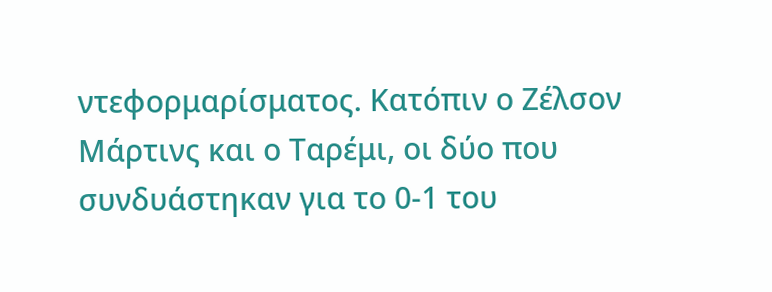ντεφορμαρίσματος. Κατόπιν ο Ζέλσον Μάρτινς και ο Ταρέμι, οι δύο που συνδυάστηκαν για το 0-1 του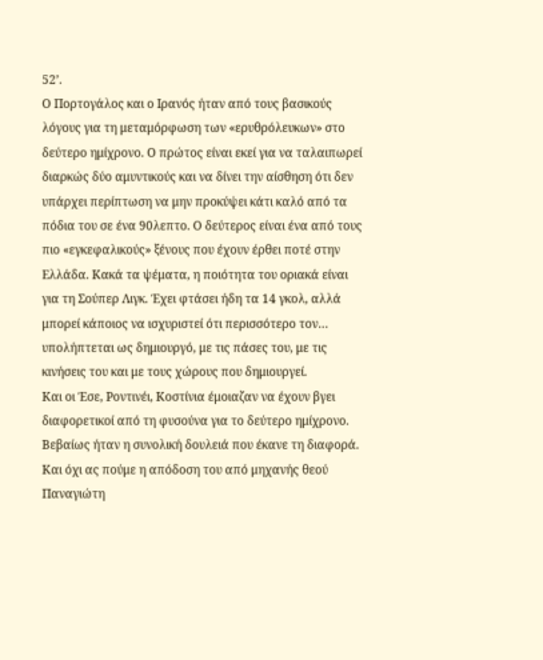52’.
Ο Πορτογάλος και ο Ιρανός ήταν από τους βασικούς λόγους για τη μεταμόρφωση των «ερυθρόλευκων» στο δεύτερο ημίχρονο. Ο πρώτος είναι εκεί για να ταλαιπωρεί διαρκώς δύο αμυντικούς και να δίνει την αίσθηση ότι δεν υπάρχει περίπτωση να μην προκύψει κάτι καλό από τα πόδια του σε ένα 90λεπτο. Ο δεύτερος είναι ένα από τους πιο «εγκεφαλικούς» ξένους που έχουν έρθει ποτέ στην Ελλάδα. Κακά τα ψέματα, η ποιότητα του οριακά είναι για τη Σούπερ Λιγκ. Έχει φτάσει ήδη τα 14 γκολ, αλλά μπορεί κάποιος να ισχυριστεί ότι περισσότερο τον… υπολήπτεται ως δημιουργό, με τις πάσες του, με τις κινήσεις του και με τους χώρους που δημιουργεί.
Και οι Έσε, Ροντινέι, Κοστίνια έμοιαζαν να έχουν βγει διαφορετικοί από τη φυσούνα για το δεύτερο ημίχρονο. Βεβαίως ήταν η συνολική δουλειά που έκανε τη διαφορά. Και όχι ας πούμε η απόδοση του από μηχανής θεού Παναγιώτη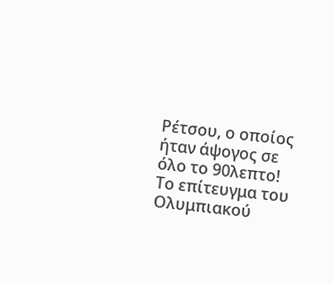Ρέτσου, ο οποίος ήταν άψογος σε όλο το 90λεπτο!
Το επίτευγμα του Ολυμπιακού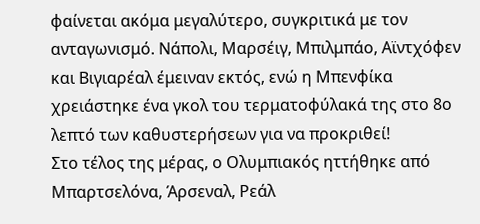φαίνεται ακόμα μεγαλύτερο, συγκριτικά με τον ανταγωνισμό. Νάπολι, Μαρσέιγ, Μπιλμπάο, Αϊντχόφεν και Βιγιαρέαλ έμειναν εκτός, ενώ η Μπενφίκα χρειάστηκε ένα γκολ του τερματοφύλακά της στο 8ο λεπτό των καθυστερήσεων για να προκριθεί!
Στο τέλος της μέρας, ο Ολυμπιακός ηττήθηκε από Μπαρτσελόνα, Άρσεναλ, Ρεάλ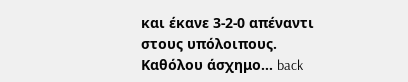και έκανε 3-2-0 απέναντι στους υπόλοιπους. Καθόλου άσχημο… back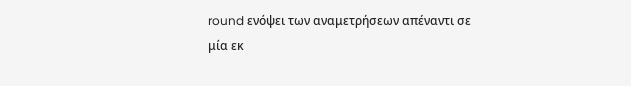round ενόψει των αναμετρήσεων απέναντι σε μία εκ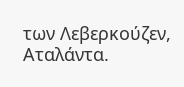των Λεβερκούζεν, Αταλάντα.